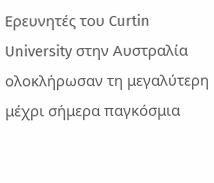Ερευνητές του Curtin University στην Αυστραλία ολοκλήρωσαν τη μεγαλύτερη μέχρι σήμερα παγκόσμια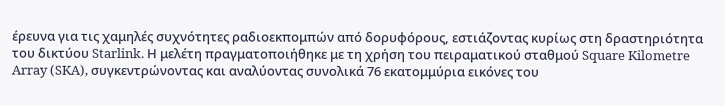έρευνα για τις χαμηλές συχνότητες ραδιοεκπομπών από δορυφόρους, εστιάζοντας κυρίως στη δραστηριότητα του δικτύου Starlink. Η μελέτη πραγματοποιήθηκε με τη χρήση του πειραματικού σταθμού Square Kilometre Array (SKA), συγκεντρώνοντας και αναλύοντας συνολικά 76 εκατομμύρια εικόνες του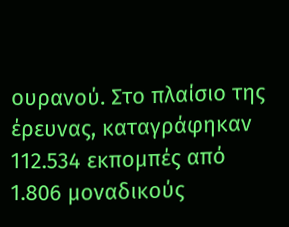ουρανού. Στο πλαίσιο της έρευνας, καταγράφηκαν 112.534 εκπομπές από 1.806 μοναδικούς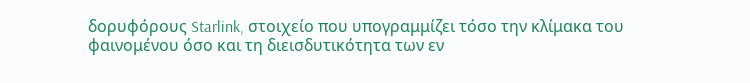δορυφόρους Starlink, στοιχείο που υπογραμμίζει τόσο την κλίμακα του φαινομένου όσο και τη διεισδυτικότητα των εν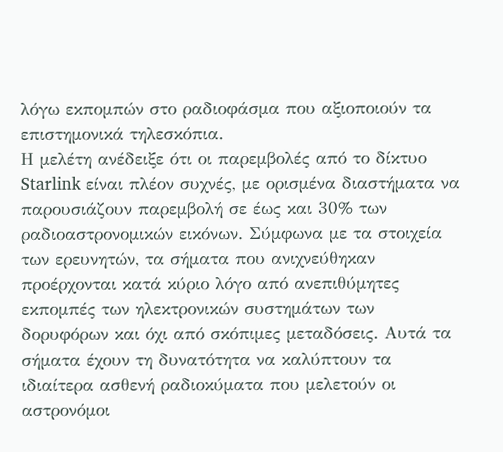λόγω εκπομπών στο ραδιοφάσμα που αξιοποιούν τα επιστημονικά τηλεσκόπια.
Η μελέτη ανέδειξε ότι οι παρεμβολές από το δίκτυο Starlink είναι πλέον συχνές, με ορισμένα διαστήματα να παρουσιάζουν παρεμβολή σε έως και 30% των ραδιοαστρονομικών εικόνων. Σύμφωνα με τα στοιχεία των ερευνητών, τα σήματα που ανιχνεύθηκαν προέρχονται κατά κύριο λόγο από ανεπιθύμητες εκπομπές των ηλεκτρονικών συστημάτων των δορυφόρων και όχι από σκόπιμες μεταδόσεις. Αυτά τα σήματα έχουν τη δυνατότητα να καλύπτουν τα ιδιαίτερα ασθενή ραδιοκύματα που μελετούν οι αστρονόμοι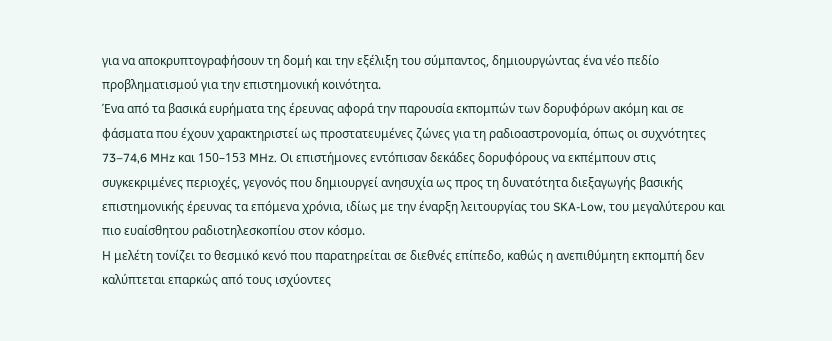για να αποκρυπτογραφήσουν τη δομή και την εξέλιξη του σύμπαντος, δημιουργώντας ένα νέο πεδίο προβληματισμού για την επιστημονική κοινότητα.
Ένα από τα βασικά ευρήματα της έρευνας αφορά την παρουσία εκπομπών των δορυφόρων ακόμη και σε φάσματα που έχουν χαρακτηριστεί ως προστατευμένες ζώνες για τη ραδιοαστρονομία, όπως οι συχνότητες 73–74,6 MHz και 150–153 MHz. Οι επιστήμονες εντόπισαν δεκάδες δορυφόρους να εκπέμπουν στις συγκεκριμένες περιοχές, γεγονός που δημιουργεί ανησυχία ως προς τη δυνατότητα διεξαγωγής βασικής επιστημονικής έρευνας τα επόμενα χρόνια, ιδίως με την έναρξη λειτουργίας του SKA-Low, του μεγαλύτερου και πιο ευαίσθητου ραδιοτηλεσκοπίου στον κόσμο.
Η μελέτη τονίζει το θεσμικό κενό που παρατηρείται σε διεθνές επίπεδο, καθώς η ανεπιθύμητη εκπομπή δεν καλύπτεται επαρκώς από τους ισχύοντες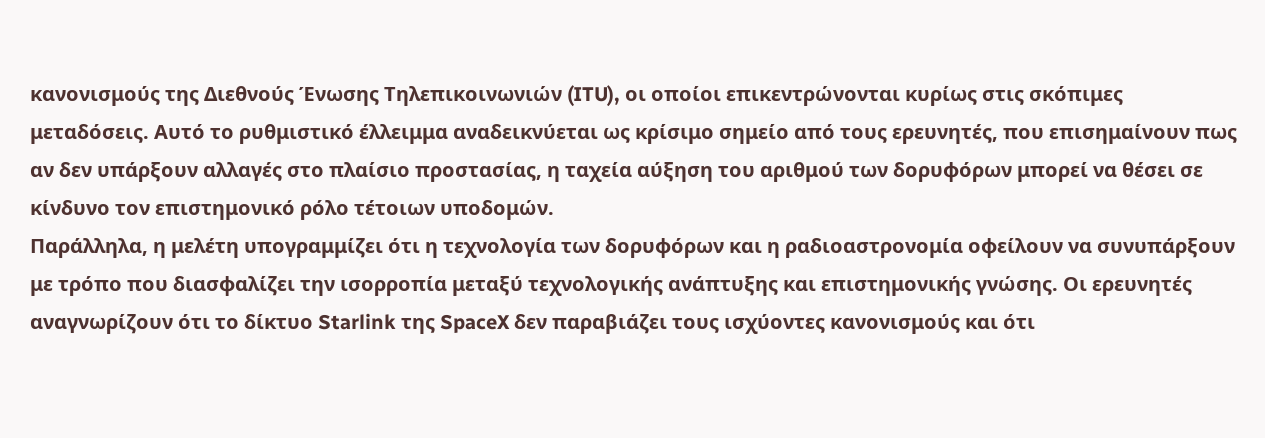κανονισμούς της Διεθνούς Ένωσης Τηλεπικοινωνιών (ITU), οι οποίοι επικεντρώνονται κυρίως στις σκόπιμες μεταδόσεις. Αυτό το ρυθμιστικό έλλειμμα αναδεικνύεται ως κρίσιμο σημείο από τους ερευνητές, που επισημαίνουν πως αν δεν υπάρξουν αλλαγές στο πλαίσιο προστασίας, η ταχεία αύξηση του αριθμού των δορυφόρων μπορεί να θέσει σε κίνδυνο τον επιστημονικό ρόλο τέτοιων υποδομών.
Παράλληλα, η μελέτη υπογραμμίζει ότι η τεχνολογία των δορυφόρων και η ραδιοαστρονομία οφείλουν να συνυπάρξουν με τρόπο που διασφαλίζει την ισορροπία μεταξύ τεχνολογικής ανάπτυξης και επιστημονικής γνώσης. Οι ερευνητές αναγνωρίζουν ότι το δίκτυο Starlink της SpaceX δεν παραβιάζει τους ισχύοντες κανονισμούς και ότι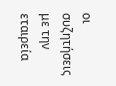οι συζητήσεις με την εταιρεία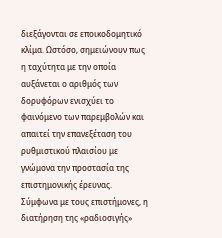διεξάγονται σε εποικοδομητικό κλίμα. Ωστόσο, σημειώνουν πως η ταχύτητα με την οποία αυξάνεται ο αριθμός των δορυφόρων ενισχύει το φαινόμενο των παρεμβολών και απαιτεί την επανεξέταση του ρυθμιστικού πλαισίου με γνώμονα την προστασία της επιστημονικής έρευνας.
Σύμφωνα με τους επιστήμονες, η διατήρηση της «ραδιοσιγής»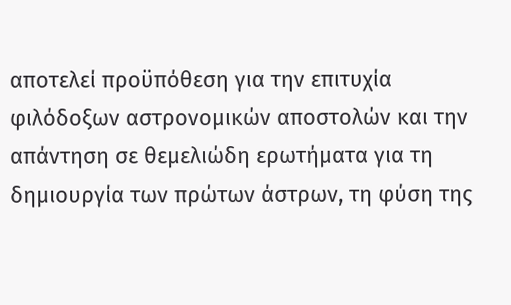αποτελεί προϋπόθεση για την επιτυχία φιλόδοξων αστρονομικών αποστολών και την απάντηση σε θεμελιώδη ερωτήματα για τη δημιουργία των πρώτων άστρων, τη φύση της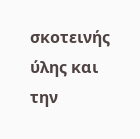σκοτεινής ύλης και την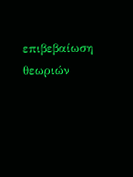επιβεβαίωση θεωριών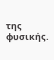της φυσικής.